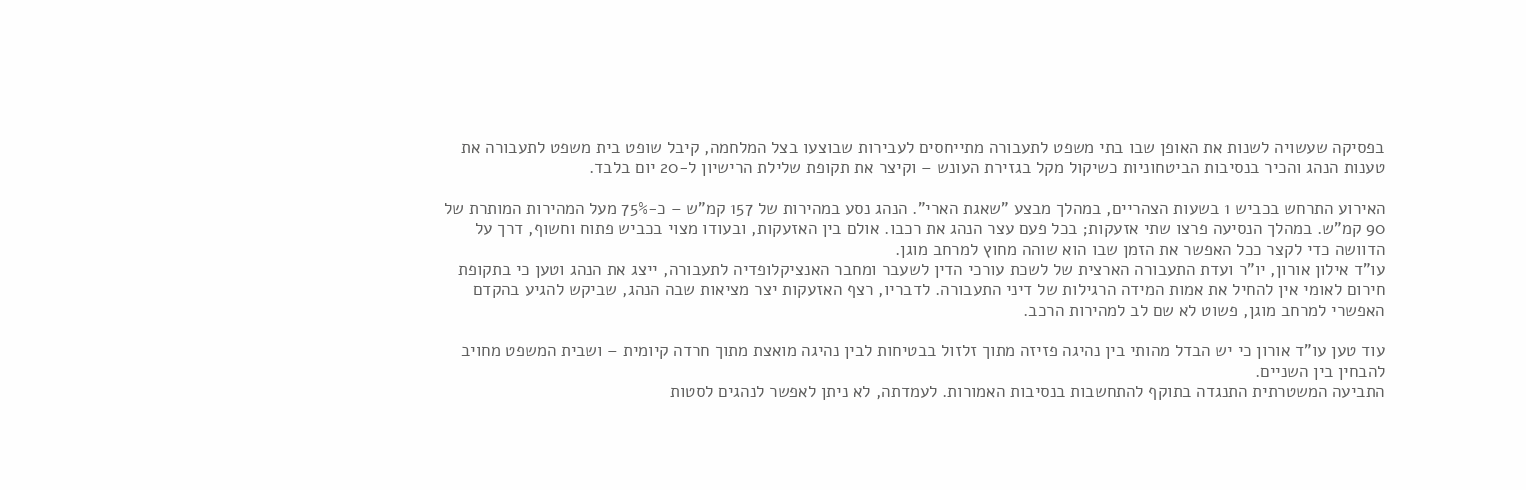בפסיקה שעשויה לשנות את האופן שבו בתי משפט לתעבורה מתייחסים לעבירות שבוצעו בצל המלחמה, קיבל שופט בית משפט לתעבורה את טענות הנהג והכיר בנסיבות הביטחוניות כשיקול מקל בגזירת העונש – וקיצר את תקופת שלילת הרישיון ל-20 יום בלבד.

האירוע התרחש בכביש 1 בשעות הצהריים, במהלך מבצע "שאגת הארי". הנהג נסע במהירות של 157 קמ"ש – כ-75% מעל המהירות המותרת של 90 קמ"ש. במהלך הנסיעה פרצו שתי אזעקות; בכל פעם עצר הנהג את רכבו. אולם בין האזעקות, ובעודו מצוי בכביש פתוח וחשוף, דרך על הדוושה כדי לקצר ככל האפשר את הזמן שבו הוא שוהה מחוץ למרחב מוגן.
עו"ד אילון אורון, יו"ר ועדת התעבורה הארצית של לשכת עורכי הדין לשעבר ומחבר האנציקלופדיה לתעבורה, ייצג את הנהג וטען כי בתקופת חירום לאומי אין להחיל את אמות המידה הרגילות של דיני התעבורה. לדבריו, רצף האזעקות יצר מציאות שבה הנהג, שביקש להגיע בהקדם האפשרי למרחב מוגן, פשוט לא שם לב למהירות הרכב.

עוד טען עו"ד אורון כי יש הבדל מהותי בין נהיגה פזיזה מתוך זלזול בבטיחות לבין נהיגה מואצת מתוך חרדה קיומית – ושבית המשפט מחויב להבחין בין השניים.
התביעה המשטרתית התנגדה בתוקף להתחשבות בנסיבות האמורות. לעמדתה, לא ניתן לאפשר לנהגים לסטות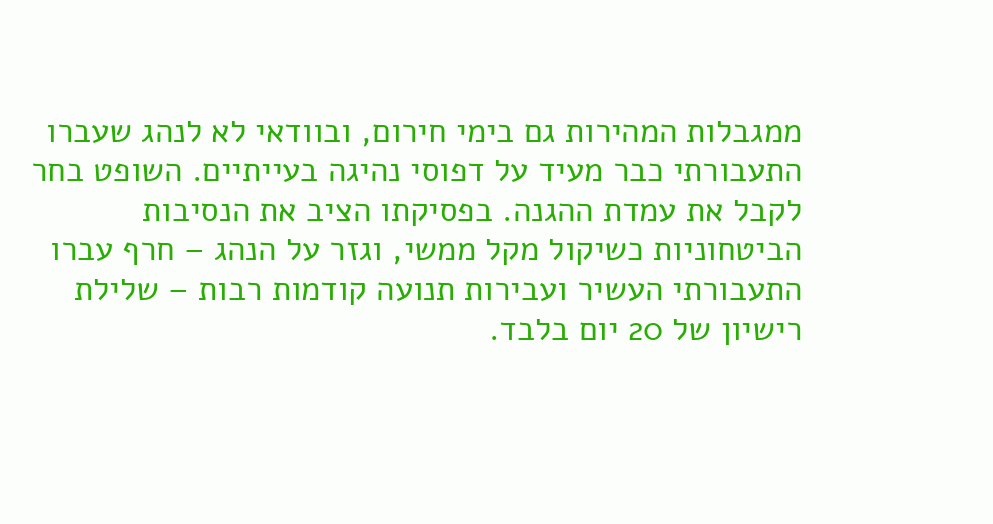ממגבלות המהירות גם בימי חירום, ובוודאי לא לנהג שעברו התעבורתי כבר מעיד על דפוסי נהיגה בעייתיים. השופט בחר לקבל את עמדת ההגנה. בפסיקתו הציב את הנסיבות הביטחוניות כשיקול מקל ממשי, וגזר על הנהג – חרף עברו התעבורתי העשיר ועבירות תנועה קודמות רבות – שלילת רישיון של 20 יום בלבד.